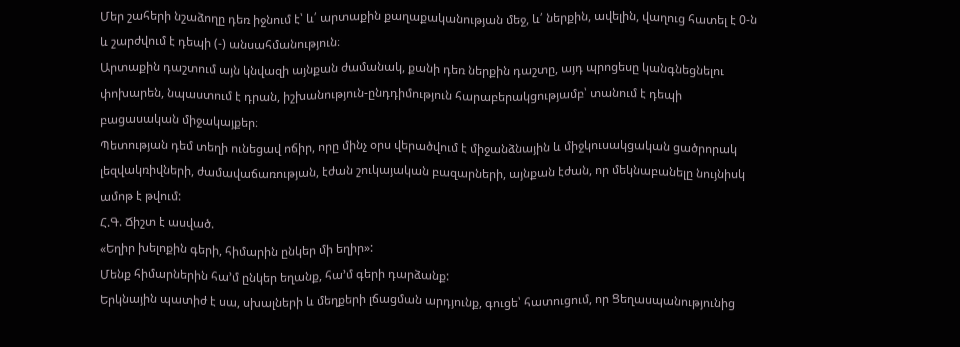Մեր շահերի նշաձողը դեռ իջնում է՝ և՛ արտաքին քաղաքականության մեջ, և՛ ներքին, ավելին, վաղուց հատել է 0-ն և շարժվում է դեպի (-) անսահմանություն։
Արտաքին դաշտում այն կնվազի այնքան ժամանակ, քանի դեռ ներքին դաշտը, այդ պրոցեսը կանգնեցնելու փոխարեն, նպաստում է դրան, իշխանություն-ընդդիմություն հարաբերակցությամբ՝ տանում է դեպի բացասական միջակայքեր։
Պետության դեմ տեղի ունեցավ ոճիր, որը մինչ օրս վերածվում է միջանձնային և միջկուսակցական ցածրորակ լեզվակռիվների, ժամավաճառության, էժան շուկայական բազարների, այնքան էժան, որ մեկնաբանելը նույնիսկ ամոթ է թվում:
Հ.Գ. Ճիշտ է ասված.
«Եղիր խելոքին գերի, հիմարին ընկեր մի եղիր»:
Մենք հիմարներին հա’մ ընկեր եղանք, հա’մ գերի դարձանք:
Երկնային պատիժ է սա, սխալների և մեղքերի լճացման արդյունք, գուցե՝ հատուցում, որ Ցեղասպանությունից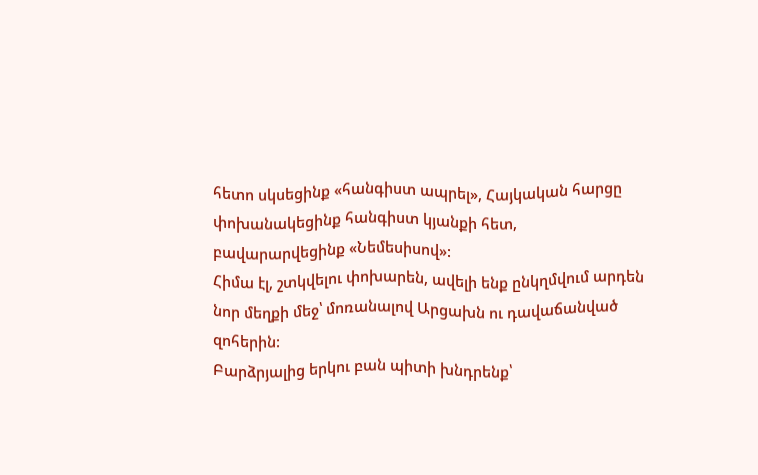հետո սկսեցինք «հանգիստ ապրել», Հայկական հարցը փոխանակեցինք հանգիստ կյանքի հետ, բավարարվեցինք «Նեմեսիսով»:
Հիմա էլ, շտկվելու փոխարեն, ավելի ենք ընկղմվում արդեն նոր մեղքի մեջ՝ մոռանալով Արցախն ու դավաճանված զոհերին:
Բարձրյալից երկու բան պիտի խնդրենք՝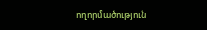ողորմածություն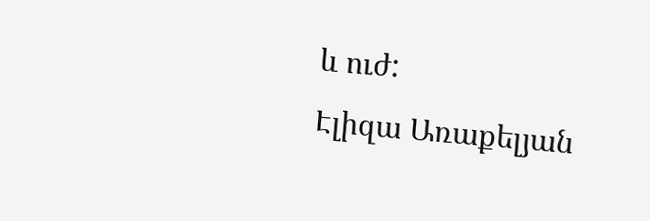և ուժ:
Էլիզա Առաքելյան